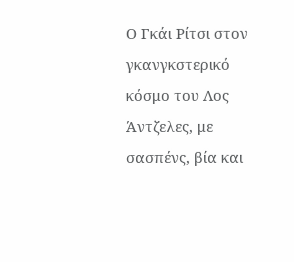Ο Γκάι Ρίτσι στον γκανγκστερικό κόσμο του Λος Άντζελες, με σασπένς, βία και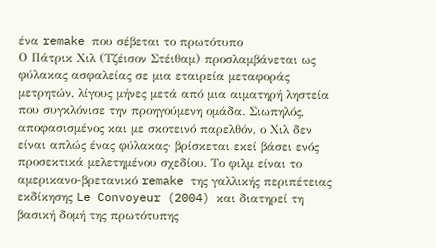ένα remake που σέβεται το πρωτότυπο
Ο Πάτρικ Χιλ (Τζέισον Στέιθαμ) προσλαμβάνεται ως φύλακας ασφαλείας σε μια εταιρεία μεταφοράς μετρητών, λίγους μήνες μετά από μια αιματηρή ληστεία που συγκλόνισε την προηγούμενη ομάδα. Σιωπηλός, αποφασισμένος και με σκοτεινό παρελθόν, ο Χιλ δεν είναι απλώς ένας φύλακας· βρίσκεται εκεί βάσει ενός προσεκτικά μελετημένου σχεδίου. Το φιλμ είναι το αμερικανο-βρετανικό remake της γαλλικής περιπέτειας εκδίκησης Le Convoyeur (2004) και διατηρεί τη βασική δομή της πρωτότυπης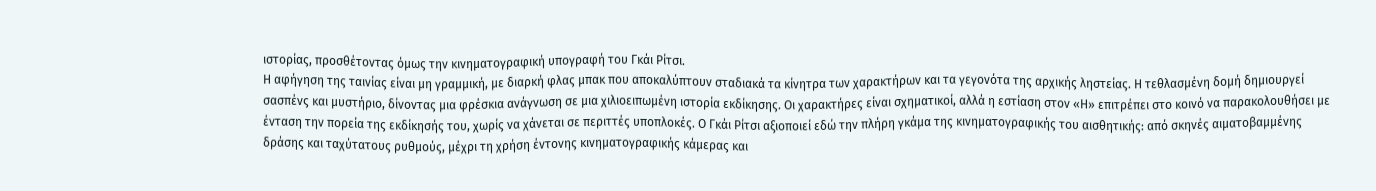ιστορίας, προσθέτοντας όμως την κινηματογραφική υπογραφή του Γκάι Ρίτσι.
Η αφήγηση της ταινίας είναι μη γραμμική, με διαρκή φλας μπακ που αποκαλύπτουν σταδιακά τα κίνητρα των χαρακτήρων και τα γεγονότα της αρχικής ληστείας. Η τεθλασμένη δομή δημιουργεί σασπένς και μυστήριο, δίνοντας μια φρέσκια ανάγνωση σε μια χιλιοειπωμένη ιστορία εκδίκησης. Οι χαρακτήρες είναι σχηματικοί, αλλά η εστίαση στον «Η» επιτρέπει στο κοινό να παρακολουθήσει με ένταση την πορεία της εκδίκησής του, χωρίς να χάνεται σε περιττές υποπλοκές. Ο Γκάι Ρίτσι αξιοποιεί εδώ την πλήρη γκάμα της κινηματογραφικής του αισθητικής: από σκηνές αιματοβαμμένης δράσης και ταχύτατους ρυθμούς, μέχρι τη χρήση έντονης κινηματογραφικής κάμερας και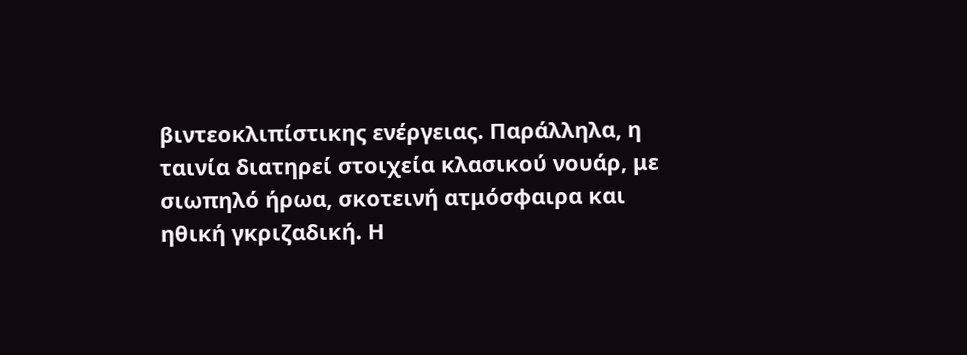βιντεοκλιπίστικης ενέργειας. Παράλληλα, η ταινία διατηρεί στοιχεία κλασικού νουάρ, με σιωπηλό ήρωα, σκοτεινή ατμόσφαιρα και ηθική γκριζαδική. Η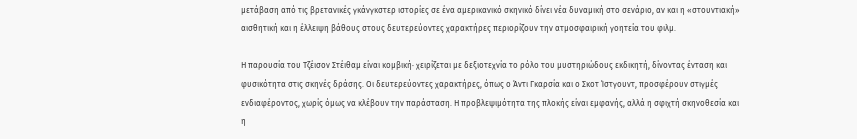μετάβαση από τις βρετανικές γκάνγκστερ ιστορίες σε ένα αμερικανικό σκηνικό δίνει νέα δυναμική στο σενάριο, αν και η «στουντιακή» αισθητική και η έλλειψη βάθους στους δευτερεύοντες χαρακτήρες περιορίζουν την ατμοσφαιρική γοητεία του φιλμ.

Η παρουσία του Τζέισον Στέιθαμ είναι κομβική· χειρίζεται με δεξιοτεχνία το ρόλο του μυστηριώδους εκδικητή, δίνοντας ένταση και φυσικότητα στις σκηνές δράσης. Οι δευτερεύοντες χαρακτήρες, όπως ο Άντι Γκαρσία και ο Σκοτ Ίστγουντ, προσφέρουν στιγμές ενδιαφέροντος, χωρίς όμως να κλέβουν την παράσταση. Η προβλεψιμότητα της πλοκής είναι εμφανής, αλλά η σφιχτή σκηνοθεσία και η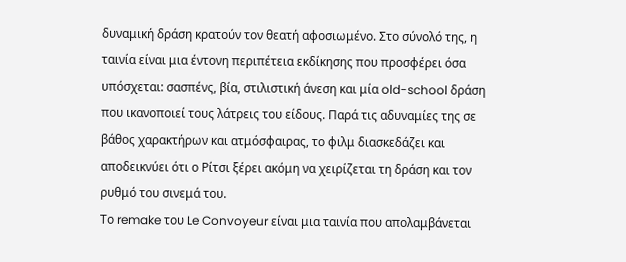δυναμική δράση κρατούν τον θεατή αφοσιωμένο. Στο σύνολό της, η ταινία είναι μια έντονη περιπέτεια εκδίκησης που προσφέρει όσα υπόσχεται: σασπένς, βία, στιλιστική άνεση και μία old-school δράση που ικανοποιεί τους λάτρεις του είδους. Παρά τις αδυναμίες της σε βάθος χαρακτήρων και ατμόσφαιρας, το φιλμ διασκεδάζει και αποδεικνύει ότι ο Ρίτσι ξέρει ακόμη να χειρίζεται τη δράση και τον ρυθμό του σινεμά του.
Το remake του Le Convoyeur είναι μια ταινία που απολαμβάνεται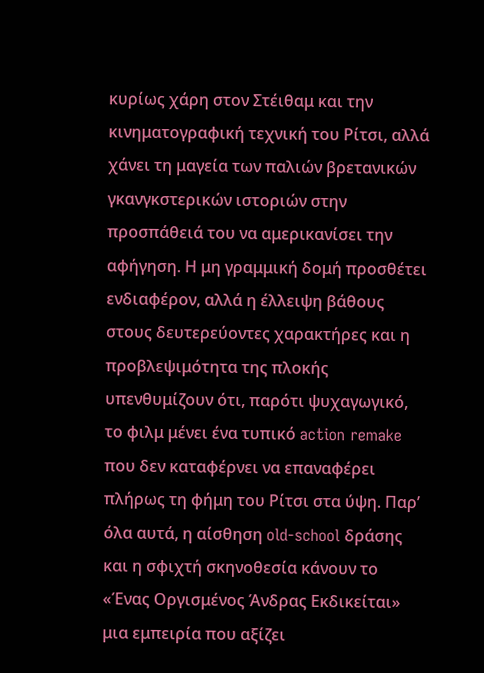κυρίως χάρη στον Στέιθαμ και την κινηματογραφική τεχνική του Ρίτσι, αλλά χάνει τη μαγεία των παλιών βρετανικών γκανγκστερικών ιστοριών στην προσπάθειά του να αμερικανίσει την αφήγηση. Η μη γραμμική δομή προσθέτει ενδιαφέρον, αλλά η έλλειψη βάθους στους δευτερεύοντες χαρακτήρες και η προβλεψιμότητα της πλοκής υπενθυμίζουν ότι, παρότι ψυχαγωγικό, το φιλμ μένει ένα τυπικό action remake που δεν καταφέρνει να επαναφέρει πλήρως τη φήμη του Ρίτσι στα ύψη. Παρ’ όλα αυτά, η αίσθηση old-school δράσης και η σφιχτή σκηνοθεσία κάνουν το «Ένας Οργισμένος Άνδρας Εκδικείται» μια εμπειρία που αξίζει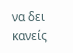να δει κανείς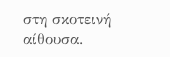στη σκοτεινή αίθουσα.